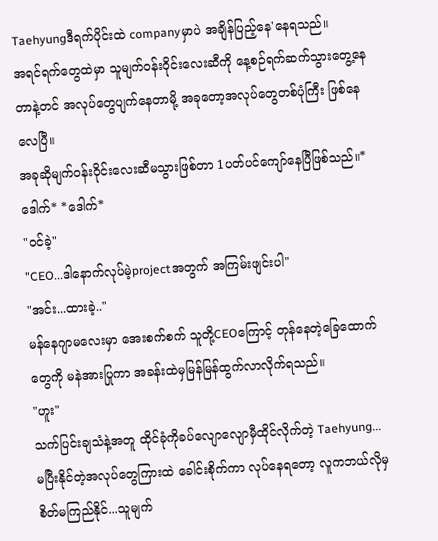Taehyungဒီရက်ပိုင်းထဲ companyမှာပဲ အချိန်ပြည့်နေ'နေရသည်။
အရင်ရက်တွေထဲမှာ သူမျက်ဝန်းဝိုင်းလေးဆီကို နေ့စဉ်ရက်ဆက်သွားတွေ့နေတာနဲ့တင် အလုပ်တွေပျက်နေတာမို့ အခုတော့အလုပ်တွေတစ်ပုံကြီး ဖြစ်နေလေပြီ။
အခုဆိုမျက်ဝန်းဝိုင်းလေးဆီမသွားဖြစ်တာ 1ပတ်ပင်ကျော်နေပြီဖြစ်သည်။*ဒေါက်* *ဒေါက်*
"ဝင်ခဲ့"
"CEO...ဒါနောက်လုပ်မဲ့projectအတွက် အကြမ်းဖျင်းပါ"
"အင်း...ထားခဲ့.."
မန်နေဂျာမလေးမှာ အေးစက်စက် သူတို့CEOကြောင့် တုန်နေတဲ့ခြေထောက်တွေကို မနဲအားပြုကာ အခန်းထဲမှမြန်မြန်ထွက်လာလိုက်ရသည်။
"ဟူး"
သက်ပြင်းချသံနဲ့အတူ ထိုင်ခုံကိုခပ်လျောလျောမှီထိုင်လိုက်တဲ့ Taehyung...
မပြီးနိုင်တဲ့အလုပ်တွေကြားထဲ ခေါင်းစိုက်ကာ လုပ်နေရတော့ လူကဘယ်လိုမှစိတ်မကြည်နိုင်...သူမျက်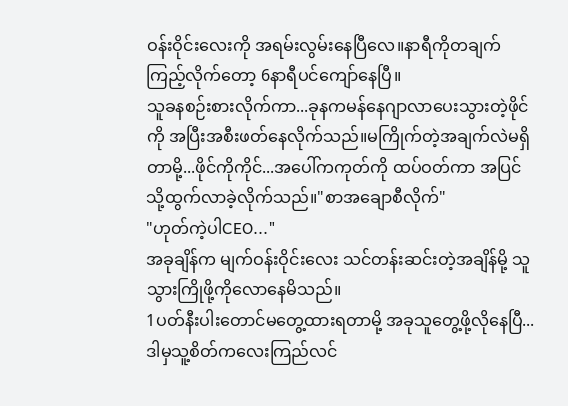ဝန်းဝိုင်းလေးကို အရမ်းလွမ်းနေပြီလေ။နာရီကိုတချက်ကြည့်လိုက်တော့ 6နာရီပင်ကျော်နေပြီ။
သူခနစဉ်းစားလိုက်ကာ...ခုနကမန်နေဂျာလာပေးသွားတဲ့ဖိုင်ကို အပြီးအစီးဖတ်နေလိုက်သည်။မကြိုက်တဲ့အချက်လဲမရှိတာမို့...ဖိုင်ကိုကိုင်...အပေါ်ကကုတ်ကို ထပ်ဝတ်ကာ အပြင်သို့ထွက်လာခဲ့လိုက်သည်။"စာအချောစီလိုက်"
"ဟုတ်ကဲ့ပါCEO..."
အခုချိန်က မျက်ဝန်းဝိုင်းလေး သင်တန်းဆင်းတဲ့အချိန်မို့ သူသွားကြိုဖို့ကိုလောနေမိသည်။
1ပတ်နီးပါးတောင်မတွေ့ထားရတာမို့ အခုသူတွေ့ဖို့လိုနေပြီ...ဒါမှသူ့စိတ်ကလေးကြည်လင်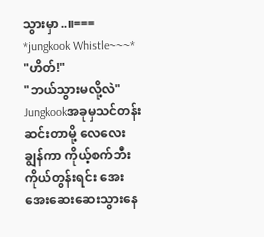သွားမှာ..။===
*jungkook Whistle~~~*
"ဟိတ်!"
"ဘယ်သွားမလို့လဲ"
Jungkookအခုမှသင်တန်းဆင်းတာမို့ လေလေးချွန်ကာ ကိုယ့်စက်ဘီးကိုယ်တွန်းရင်း အေးအေးဆေးဆေးသွားနေ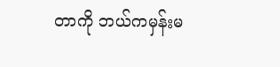တာကို ဘယ်ကမှန်းမ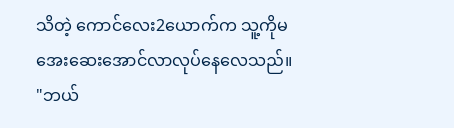သိတဲ့ ကောင်လေး2ယောက်က သူ့ကိုမအေးဆေးအောင်လာလုပ်နေလေသည်။
"ဘယ်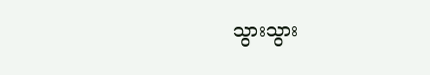သွားသွား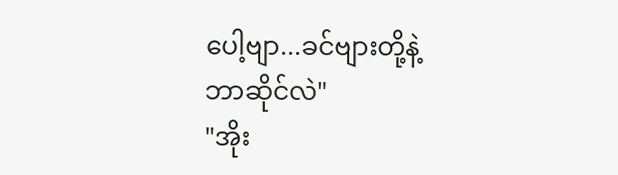ပေါ့ဗျာ...ခင်ဗျားတို့နဲ့ဘာဆိုင်လဲ"
"အိုး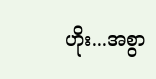ဟိုး...အစွာ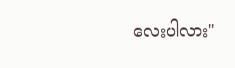လေးပါလား"